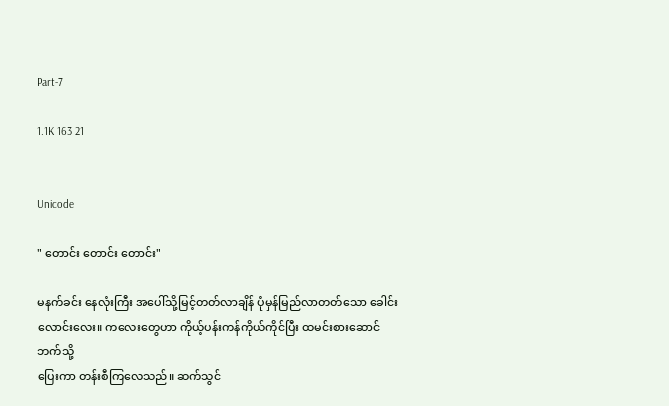Part-7

1.1K 163 21


Unicode

" တောင်း တောင်း တောင်း"

မနက်ခင်း နေလုံးကြီး အပေါ်သို့မြင့်တတ်လာချိန် ပုံမှန်မြည်လာတတ်သော ခေါင်းလောင်းလေး။ ကလေးတွေဟာ ကိုယ့်ပန်းကန်ကိုယ်ကိုင်ပြီး ထမင်းစားဆောင်ဘက်သို့
ပြေးကာ တန်းစီကြလေသည်။ ဆက်သွင်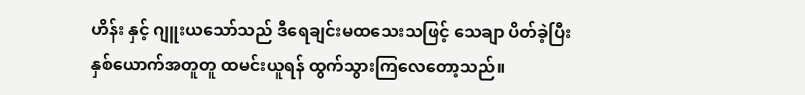ဟိန်း နှင့် ဂျူးယသော်သည် ဒီရေချင်းမထသေးသဖြင့် သေချာ ပိတ်ခဲ့ပြီး နှစ်ယောက်အတူတူ ထမင်းယူရန် ထွက်သွားကြလေတော့သည်။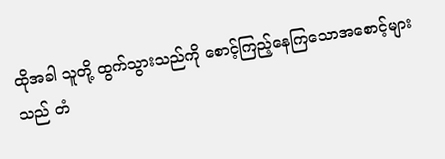ထိုအခါ သူတို့ ထွက်သွားသည်ကို စောင့်ကြည့်နေကြသောအစောင့်များသည် တံ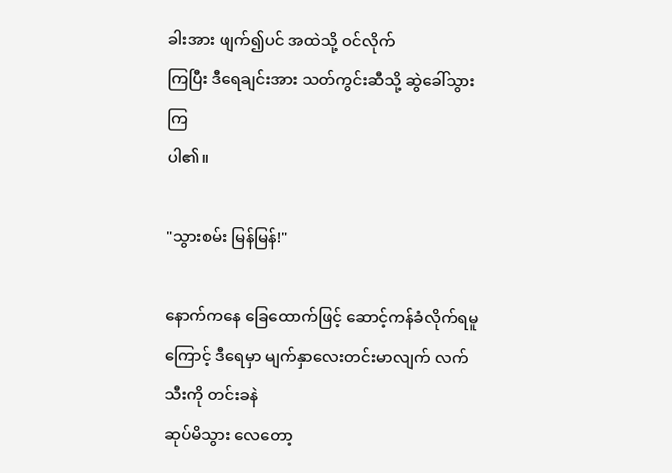ခါးအား ဖျက်၍ပင် အထဲသို့ ဝင်လိုက်
ကြပြီး ဒီရေချင်းအား သတ်ကွင်းဆီသို့ ဆွဲခေါ်သွားကြ
ပါ၏။

"သွားစမ်း မြန်မြန်!"

နောက်ကနေ ခြေထောက်ဖြင့် ဆောင့်ကန်ခံလိုက်ရမူကြောင့် ဒီရေမှာ မျက်နှာလေးတင်းမာလျက် လက်သီးကို တင်းခနဲ
ဆုပ်မိသွား လေတော့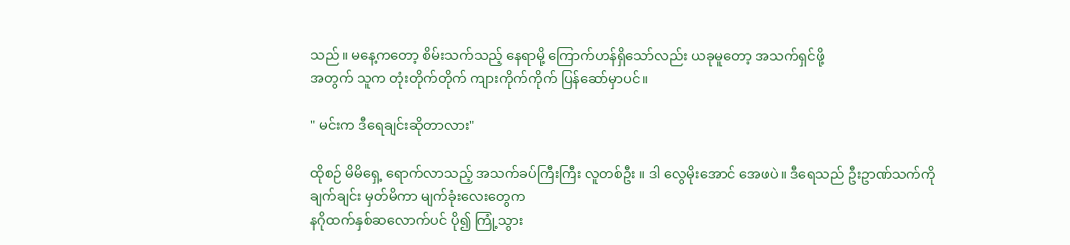သည်။ မနေ့ကတော့ စိမ်းသက်သည့် နေရာမို့ ကြောက်ဟန်ရှိသော်လည်း ယခုမူတော့ အသက်ရှင်ဖို့
အတွက် သူက တုံးတိုက်တိုက် ကျားကိုက်ကိုက် ပြန်ဆော်မှာပင်။

" မင်းက ဒီရေချင်းဆိုတာလား"

ထိုစဉ် မိမိရှေ့ ရောက်လာသည့် အသက်ခပ်ကြီးကြီး လူတစ်ဦး ။ ဒါ လွေမိုးအောင် အေဖပဲ။ ဒီရေသည် ဦးဥာဏ်သက်ကို ချက်ချင်း မှတ်မိကာ မျက်ခုံးလေးတွေက
နဂိုထက်နှစ်ဆလောက်ပင် ပို၍ ကြုံ့သွား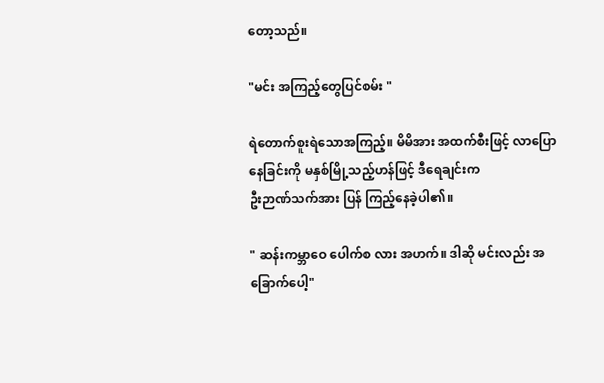တော့သည်။

"မင်း အကြည့်တွေပြင်စမ်း "

ရဲတောက်စူးရဲသောအကြည့်။ မိမိအား အထက်စီးဖြင့် လာပြောနေခြင်းကို မနှစ်မြို့သည့်ဟန်ဖြင့် ဒီရေချင်းက
ဦးဉာဏ်သက်အား ပြန် ကြည့်နေခဲ့ပါ၏။

" ဆန်းကမ္ဘာဝေ ပေါက်စ လား အဟက်။ ဒါဆို မင်းလည်း အခြောက်ပေါ့"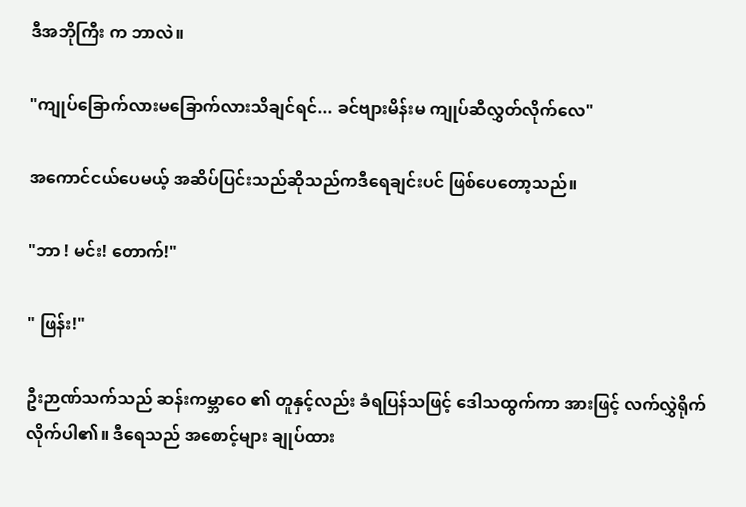ဒီအဘိုကြီး က ဘာလဲ။

"ကျုပ်ခြောက်လားမခြောက်လားသိချင်ရင်... ခင်ဗျားမိန်းမ ကျုပ်ဆီလွှတ်လိုက်လေ"

အကောင်ငယ်ပေမယ့် အဆိပ်ပြင်းသည်ဆိုသည်ကဒီရေချင်းပင် ဖြစ်ပေတော့သည်။

"ဘာ ! မင်း! တောက်!"

" ဖြန်း!"

ဦးဉာဏ်သက်သည် ဆန်းကမ္ဘာဝေ ၏ တူနှင့်လည်း ခံရပြန်သဖြင့် ဒေါသထွက်ကာ အားဖြင့် လက်လွှဲရိုက် လိုက်ပါ၏။ ဒီရေသည် အစောင့်များ ချုပ်ထား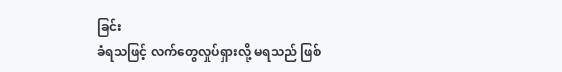ခြင်း
ခံရသဖြင့် လက်တွေလှုပ်ရှားလို့ မရသည် ဖြစ်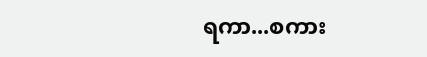ရကာ...စကား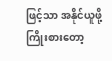ဖြင့်သာ အနိုင်ယူဖို့ကြိုးစားတော့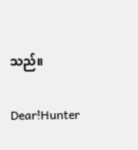သည်။

Dear!Hunter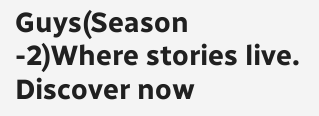Guys(Season -2)Where stories live. Discover now